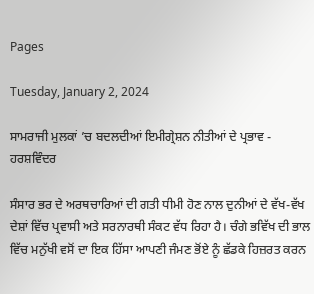Pages

Tuesday, January 2, 2024

ਸਾਮਰਾਜੀ ਮੁਲਕਾਂ ’ਚ ਬਦਲਦੀਆਂ ਇਮੀਗ੍ਰੇਸ਼ਨ ਨੀਤੀਆਂ ਦੇ ਪ੍ਰਭਾਵ - ਹਰਸ਼ਵਿੰਦਰ

ਸੰਸਾਰ ਭਰ ਦੇ ਅਰਥਚਾਰਿਆਂ ਦੀ ਗਤੀ ਧੀਮੀ ਹੋਣ ਨਾਲ ਦੁਨੀਆਂ ਦੇ ਵੱਖ-ਵੱਖ ਦੇਸ਼ਾਂ ਵਿੱਚ ਪ੍ਰਵਾਸੀ ਅਤੇ ਸਰਨਾਰਥੀ ਸੰਕਟ ਵੱਧ ਰਿਹਾ ਹੈ। ਚੰਗੇ ਭਵਿੱਖ ਦੀ ਭਾਲ ਵਿੱਚ ਮਨੁੱਖੀ ਵਸੋਂ ਦਾ ਇਕ ਹਿੱਸਾ ਆਪਣੀ ਜੰਮਣ ਭੋਂਏ ਨੂੰ ਛੱਡਕੇ ਹਿਜ਼ਰਤ ਕਰਨ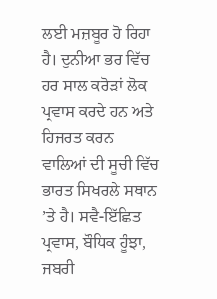ਲਈ ਮਜ਼ਬੂਰ ਹੋ ਰਿਹਾ ਹੈ। ਦੁਨੀਆ ਭਰ ਵਿੱਚ ਹਰ ਸਾਲ ਕਰੋੜਾਂ ਲੋਕ ਪ੍ਰਵਾਸ ਕਰਦੇ ਹਨ ਅਤੇ ਹਿਜਰਤ ਕਰਨ ਵਾਲਿਆਂ ਦੀ ਸੂਚੀ ਵਿੱਚ ਭਾਰਤ ਸਿਖਰਲੇ ਸਥਾਨ ’ਤੇ ਹੈ। ਸਵੈ-ਇੱਛਿਤ ਪ੍ਰਵਾਸ, ਬੌਧਿਕ ਹੂੰਝਾ, ਜਬਰੀ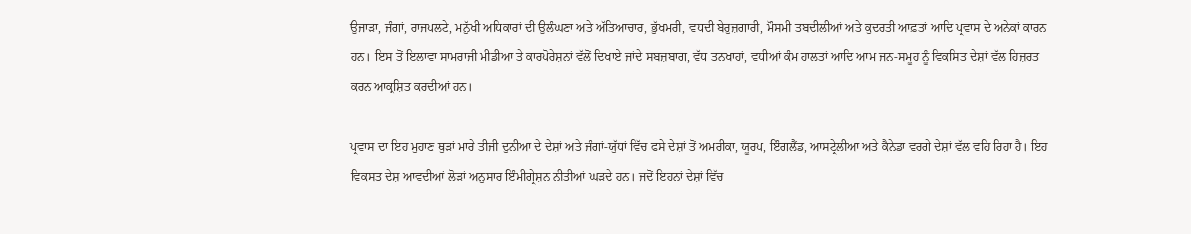ਉਜਾੜਾ, ਜੰਗਾਂ, ਰਾਜਪਲਟੇ, ਮਨੁੱਖੀ ਅਧਿਕਾਰਾਂ ਦੀ ਉਲੰਘਣਾ ਅਤੇ ਅੱਤਿਆਚਾਰ, ਭੁੱਖਮਰੀ, ਵਧਦੀ ਬੇਰੁਜ਼ਗਾਰੀ, ਮੌਸਮੀ ਤਬਦੀਲੀਆਂ ਅਤੇ ਕੁਦਰਤੀ ਆਫ਼ਤਾਂ ਆਦਿ ਪ੍ਰਵਾਸ ਦੇ ਅਨੇਕਾਂ ਕਾਰਨ ਹਨ। ਇਸ ਤੋਂ ਇਲਾਵਾ ਸਾਮਰਾਜੀ ਮੀਡੀਆ ਤੇ ਕਾਰਪੋਰੇਸ਼ਨਾਂ ਵੱਲੋਂ ਦਿਖਾਏ ਜਾਂਦੇ ਸਬਜ਼ਬਾਗ, ਵੱਧ ਤਨਖਾਹਾਂ, ਵਧੀਆਂ ਕੰਮ ਹਾਲਤਾਂ ਆਦਿ ਆਮ ਜਨ-ਸਮੂਹ ਨੂੰ ਵਿਕਸਿਤ ਦੇਸ਼ਾਂ ਵੱਲ ਹਿਜ਼ਰਤ ਕਰਨ ਆਕ੍ਰਸ਼ਿਤ ਕਰਦੀਆਂ ਹਨ।

ਪ੍ਰਵਾਸ ਦਾ ਇਹ ਮੁਹਾਣ ਥੁੜਾਂ ਮਾਰੇ ਤੀਜੀ ਦੁਨੀਆ ਦੇ ਦੇਸ਼ਾਂ ਅਤੇ ਜੰਗਾਂ-ਯੁੱਧਾਂ ਵਿੱਚ ਫਸੇ ਦੇਸ਼ਾਂ ਤੋਂ ਅਮਰੀਕਾ, ਯੂਰਪ, ਇੰਗਲੈਂਡ, ਆਸਟ੍ਰੇਲੀਆ ਅਤੇ ਕੈਨੇਡਾ ਵਰਗੇ ਦੇਸ਼ਾਂ ਵੱਲ ਵਹਿ ਰਿਹਾ ਹੈ। ਇਹ ਵਿਕਸਤ ਦੇਸ਼ ਆਵਦੀਆਂ ਲੋੜਾਂ ਅਨੁਸਾਰ ਇੰਮੀਗ੍ਰੇਸ਼ਨ ਨੀਤੀਆਂ ਘੜਦੇ ਹਨ। ਜਦੋਂ ਇਹਨਾਂ ਦੇਸ਼ਾਂ ਵਿੱਚ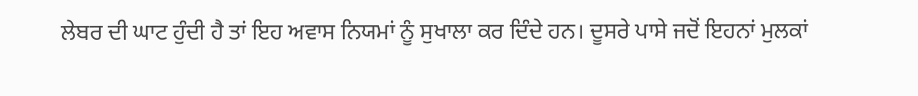ਲੇਬਰ ਦੀ ਘਾਟ ਹੁੰਦੀ ਹੈ ਤਾਂ ਇਹ ਅਵਾਸ ਨਿਯਮਾਂ ਨੂੰ ਸੁਖਾਲਾ ਕਰ ਦਿੰਦੇ ਹਨ। ਦੂਸਰੇ ਪਾਸੇ ਜਦੋਂ ਇਹਨਾਂ ਮੁਲਕਾਂ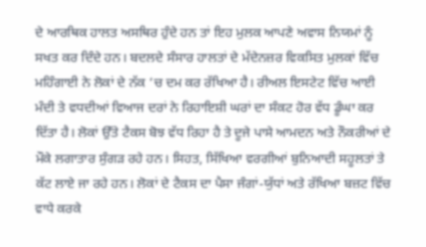ਦੇ ਆਰਥਿਕ ਹਾਲਤ ਅਸਥਿਰ ਹੁੰਦੇ ਹਨ ਤਾਂ ਇਹ ਮੁਲਕ ਆਪਣੇ ਅਵਾਸ ਨਿਯਮਾਂ ਨੂੰ ਸਖਤ ਕਰ ਦਿੰਦੇ ਹਨ। ਬਦਲਦੇ ਸੰਸਾਰ ਹਾਲਤਾਂ ਦੇ ਮੱਦੇਨਜ਼ਰ ਵਿਕਸਿਤ ਮੁਲਕਾਂ ਵਿੱਚ ਮਹਿੰਗਾਈ ਨੇ ਲੋਕਾਂ ਦੇ ਨੱਕ ’ਚ ਦਮ ਕਰ ਰੱਖਿਆ ਹੈ। ਰੀਅਲ ਇਸਟੇਟ ਵਿੱਚ ਆਈ ਮੰਦੀ ਤੇ ਵਧਦੀਆਂ ਵਿਆਜ ਦਰਾਂ ਨੇ ਰਿਹਾਇਸ਼ੀ ਘਰਾਂ ਦਾ ਸੰਕਟ ਹੋਰ ਵੱਧ ਡੂੰਘਾ ਕਰ ਦਿੱਤਾ ਹੈ। ਲੋਕਾਂ ਉੱਤੇ ਟੈਕਸ ਬੋਝ ਵੱਧ ਰਿਹਾ ਹੈ ਤੇ ਦੂਜੇ ਪਾਸੇ ਆਮਦਨ ਅਤੇ ਨੌਕਰੀਆਂ ਦੇ ਮੌਕੇ ਲਗਾਤਾਰ ਸੁੰਗੜ ਰਹੇ ਹਨ। ਸਿਹਤ, ਸਿੱਖਿਆ ਵਰਗੀਆਂ ਬੁਨਿਆਦੀ ਸਹੂਲਤਾਂ ਤੇ ਕੱਟ ਲਾਏ ਜਾ ਰਹੇ ਹਨ। ਲੋਕਾਂ ਦੇ ਟੈਕਸ ਦਾ ਪੈਸਾ ਜੰਗਾਂ-ਯੁੱਧਾਂ ਅਤੇ ਰੱਖਿਆ ਬਜ਼ਟ ਵਿੱਚ ਵਾਧੇ ਕਰਕੇ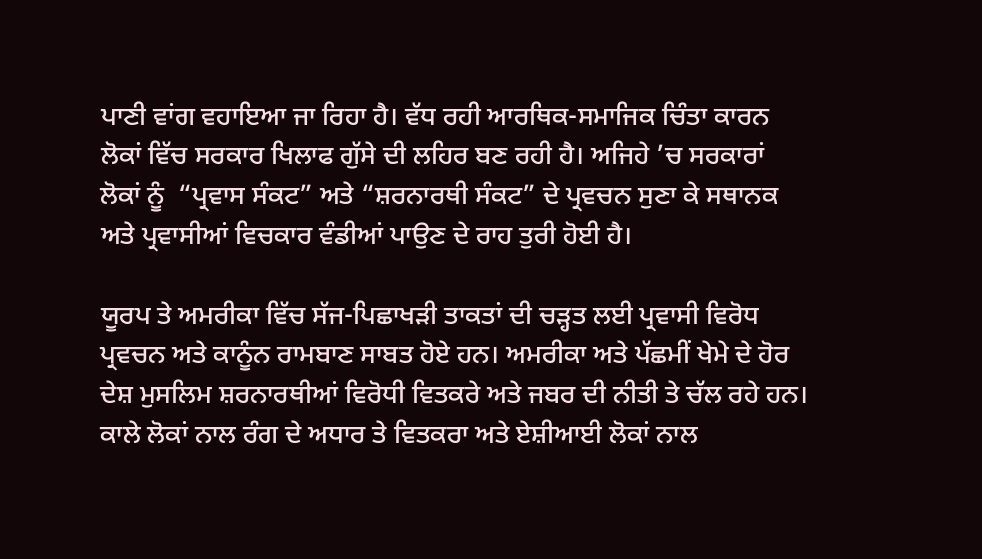ਪਾਣੀ ਵਾਂਗ ਵਹਾਇਆ ਜਾ ਰਿਹਾ ਹੈ। ਵੱਧ ਰਹੀ ਆਰਥਿਕ-ਸਮਾਜਿਕ ਚਿੰਤਾ ਕਾਰਨ ਲੋਕਾਂ ਵਿੱਚ ਸਰਕਾਰ ਖਿਲਾਫ ਗੁੱਸੇ ਦੀ ਲਹਿਰ ਬਣ ਰਹੀ ਹੈ। ਅਜਿਹੇ ’ਚ ਸਰਕਾਰਾਂ ਲੋਕਾਂ ਨੂੰ  “ਪ੍ਰਵਾਸ ਸੰਕਟ” ਅਤੇ “ਸ਼ਰਨਾਰਥੀ ਸੰਕਟ” ਦੇ ਪ੍ਰਵਚਨ ਸੁਣਾ ਕੇ ਸਥਾਨਕ ਅਤੇ ਪ੍ਰਵਾਸੀਆਂ ਵਿਚਕਾਰ ਵੰਡੀਆਂ ਪਾਉਣ ਦੇ ਰਾਹ ਤੁਰੀ ਹੋਈ ਹੈ।

ਯੂਰਪ ਤੇ ਅਮਰੀਕਾ ਵਿੱਚ ਸੱਜ-ਪਿਛਾਖੜੀ ਤਾਕਤਾਂ ਦੀ ਚੜ੍ਹਤ ਲਈ ਪ੍ਰਵਾਸੀ ਵਿਰੋਧ ਪ੍ਰਵਚਨ ਅਤੇ ਕਾਨੂੰਨ ਰਾਮਬਾਣ ਸਾਬਤ ਹੋਏ ਹਨ। ਅਮਰੀਕਾ ਅਤੇ ਪੱਛਮੀਂ ਖੇਮੇ ਦੇ ਹੋਰ ਦੇਸ਼ ਮੁਸਲਿਮ ਸ਼ਰਨਾਰਥੀਆਂ ਵਿਰੋਧੀ ਵਿਤਕਰੇ ਅਤੇ ਜਬਰ ਦੀ ਨੀਤੀ ਤੇ ਚੱਲ ਰਹੇ ਹਨ। ਕਾਲੇ ਲੋਕਾਂ ਨਾਲ ਰੰਗ ਦੇ ਅਧਾਰ ਤੇ ਵਿਤਕਰਾ ਅਤੇ ਏਸ਼ੀਆਈ ਲੋਕਾਂ ਨਾਲ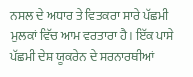ਨਸਲ ਦੇ ਅਧਾਰ ਤੇ ਵਿਤਕਰਾ ਸਾਰੇ ਪੱਛਮੀ ਮੁਲਕਾਂ ਵਿੱਚ ਆਮ ਵਰਤਾਰਾ ਹੈ। ਇੱਕ ਪਾਸੇ ਪੱਛਮੀ ਦੇਸ਼ ਯੂਕਰੇਨ ਦੇ ਸਰਨਾਰਥੀਆਂ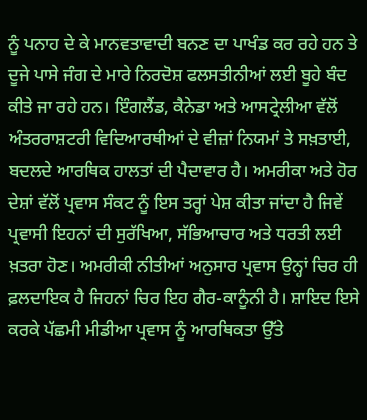ਨੂੰ ਪਨਾਹ ਦੇ ਕੇ ਮਾਨਵਤਾਵਾਦੀ ਬਨਣ ਦਾ ਪਾਖੰਡ ਕਰ ਰਹੇ ਹਨ ਤੇ ਦੂਜੇ ਪਾਸੇ ਜੰਗ ਦੇ ਮਾਰੇ ਨਿਰਦੋਸ਼ ਫਲਸਤੀਨੀਆਂ ਲਈ ਬੂਹੇ ਬੰਦ ਕੀਤੇ ਜਾ ਰਹੇ ਹਨ। ਇੰਗਲੈਂਡ, ਕੈਨੇਡਾ ਅਤੇ ਆਸਟ੍ਰੇਲੀਆ ਵੱਲੋਂ ਅੰਤਰਰਾਸ਼ਟਰੀ ਵਿਦਿਆਰਥੀਆਂ ਦੇ ਵੀਜ਼ਾਂ ਨਿਯਮਾਂ ਤੇ ਸਖ਼ਤਾਈ, ਬਦਲਦੇ ਆਰਥਿਕ ਹਾਲਤਾਂ ਦੀ ਪੈਦਾਵਾਰ ਹੈ। ਅਮਰੀਕਾ ਅਤੇ ਹੋਰ ਦੇਸ਼ਾਂ ਵੱਲੋਂ ਪ੍ਰਵਾਸ ਸੰਕਟ ਨੂੰ ਇਸ ਤਰ੍ਹਾਂ ਪੇਸ਼ ਕੀਤਾ ਜਾਂਦਾ ਹੈ ਜਿਵੇਂ ਪ੍ਰਵਾਸੀ ਇਹਨਾਂ ਦੀ ਸੁਰੱਖਿਆ, ਸੱਭਿਆਚਾਰ ਅਤੇ ਧਰਤੀ ਲਈ ਖ਼ਤਰਾ ਹੋਣ। ਅਮਰੀਕੀ ਨੀਤੀਆਂ ਅਨੁਸਾਰ ਪ੍ਰਵਾਸ ਉਨ੍ਹਾਂ ਚਿਰ ਹੀ ਫ਼ਲਦਾਇਕ ਹੈ ਜਿਹਨਾਂ ਚਿਰ ਇਹ ਗੈਰ-ਕਾਨੂੰਨੀ ਹੈ। ਸ਼ਾਇਦ ਇਸੇ ਕਰਕੇ ਪੱਛਮੀ ਮੀਡੀਆ ਪ੍ਰਵਾਸ ਨੂੰ ਆਰਥਿਕਤਾ ਉੱਤੇ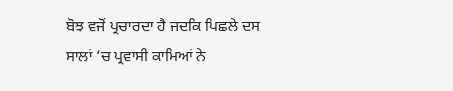ਬੋਝ ਵਜੋਂ ਪ੍ਰਚਾਰਦਾ ਹੈ ਜਦਕਿ ਪਿਛਲੇ ਦਸ ਸਾਲਾਂ ’ਚ ਪ੍ਰਵਾਸੀ ਕਾਮਿਆਂ ਨੇ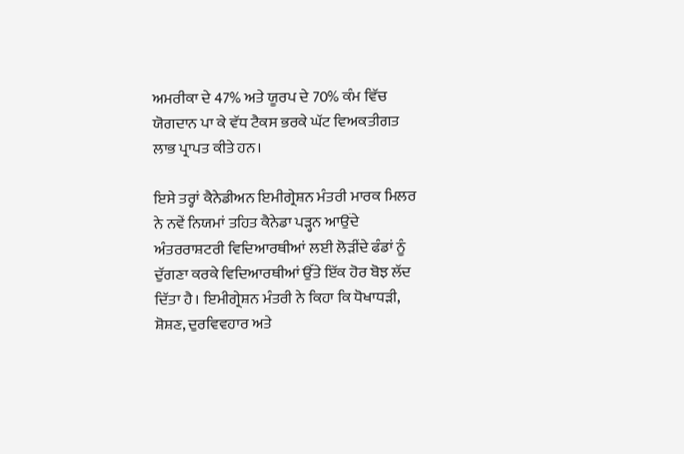ਅਮਰੀਕਾ ਦੇ 47% ਅਤੇ ਯੂਰਪ ਦੇ 70% ਕੰਮ ਵਿੱਚ ਯੋਗਦਾਨ ਪਾ ਕੇ ਵੱਧ ਟੈਕਸ ਭਰਕੇ ਘੱਟ ਵਿਅਕਤੀਗਤ ਲਾਭ ਪ੍ਰਾਪਤ ਕੀਤੇ ਹਨ।

ਇਸੇ ਤਰ੍ਹਾਂ ਕੈਨੇਡੀਅਨ ਇਮੀਗ੍ਰੇਸ਼ਨ ਮੰਤਰੀ ਮਾਰਕ ਮਿਲਰ ਨੇ ਨਵੇਂ ਨਿਯਮਾਂ ਤਹਿਤ ਕੈਨੇਡਾ ਪੜ੍ਹਨ ਆਉਂਦੇ ਅੰਤਰਰਾਸ਼ਟਰੀ ਵਿਦਿਆਰਥੀਆਂ ਲਈ ਲੋੜੀਂਦੇ ਫੰਡਾਂ ਨੂੰ ਦੁੱਗਣਾ ਕਰਕੇ ਵਿਦਿਆਰਥੀਆਂ ਉੱਤੇ ਇੱਕ ਹੋਰ ਬੋਝ ਲੱਦ ਦਿੱਤਾ ਹੈ। ਇਮੀਗ੍ਰੇਸ਼ਨ ਮੰਤਰੀ ਨੇ ਕਿਹਾ ਕਿ ਧੋਖਾਧੜੀ, ਸ਼ੋਸ਼ਣ, ਦੁਰਵਿਵਹਾਰ ਅਤੇ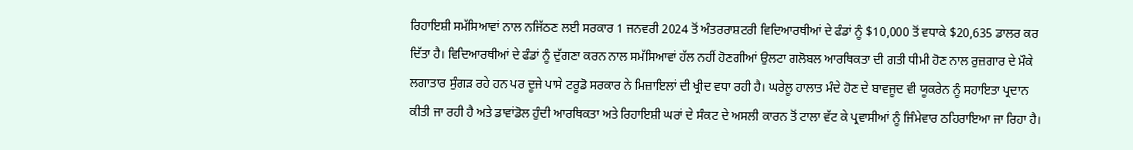ਰਿਹਾਇਸ਼ੀ ਸਮੱਸਿਆਵਾਂ ਨਾਲ ਨਜਿੱਠਣ ਲਈ ਸਰਕਾਰ 1 ਜਨਵਰੀ 2024 ਤੋਂ ਅੰਤਰਰਾਸ਼ਟਰੀ ਵਿਦਿਆਰਥੀਆਂ ਦੇ ਫੰਡਾਂ ਨੂੰ $10,000 ਤੋਂ ਵਧਾਕੇ $20,635 ਡਾਲਰ ਕਰ ਦਿੱਤਾ ਹੈ। ਵਿਦਿਆਰਥੀਆਂ ਦੇ ਫੰਡਾਂ ਨੂੰ ਦੁੱਗਣਾ ਕਰਨ ਨਾਲ ਸਮੱਸਿਆਵਾਂ ਹੱਲ ਨਹੀਂ ਹੋਣਗੀਆਂ ਉਲਟਾ ਗਲੋਬਲ ਆਰਥਿਕਤਾ ਦੀ ਗਤੀ ਧੀਮੀ ਹੋਣ ਨਾਲ ਰੁਜ਼ਗਾਰ ਦੇ ਮੌਕੇ ਲਗਾਤਾਰ ਸੁੰਗੜ ਰਹੇ ਹਨ ਪਰ ਦੂਜੇ ਪਾਸੇ ਟਰੂਡੋ ਸਰਕਾਰ ਨੇ ਮਿਜ਼ਾਇਲਾਂ ਦੀ ਖ੍ਰੀਦ ਵਧਾ ਰਹੀ ਹੈ। ਘਰੇਲੂ ਹਾਲਾਤ ਮੰਦੇ ਹੋਣ ਦੇ ਬਾਵਜੂਦ ਵੀ ਯੂਕਰੇਨ ਨੂੰ ਸਹਾਇਤਾ ਪ੍ਰਦਾਨ ਕੀਤੀ ਜਾ ਰਹੀ ਹੈ ਅਤੇ ਡਾਵਾਂਡੋਲ ਹੁੰਦੀ ਆਰਥਿਕਤਾ ਅਤੇ ਰਿਹਾਇਸ਼ੀ ਘਰਾਂ ਦੇ ਸੰਕਟ ਦੇ ਅਸਲੀ ਕਾਰਨ ਤੋਂ ਟਾਲਾ ਵੱਟ ਕੇ ਪ੍ਰਵਾਸੀਆਂ ਨੂੰ ਜਿੰਮੇਵਾਰ ਠਹਿਰਾਇਆ ਜਾ ਰਿਹਾ ਹੈ।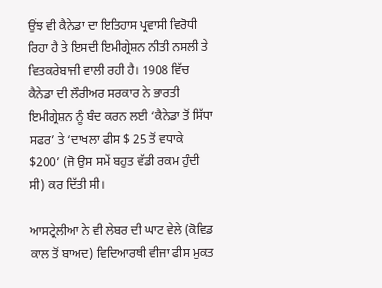ਉਂਝ ਵੀ ਕੈਨੇਡਾ ਦਾ ਇਤਿਹਾਸ ਪ੍ਰਵਾਸੀ ਵਿਰੋਧੀ ਰਿਹਾ ਹੈ ਤੇ ਇਸਦੀ ਇਮੀਗ੍ਰੇਸ਼ਨ ਨੀਤੀ ਨਸਲੀ ਤੇ ਵਿਤਕਰੇਬਾਜੀ ਵਾਲੀ ਰਹੀ ਹੈ। 1908 ਵਿੱਚ ਕੈਨੇਡਾ ਦੀ ਲੌਰੀਅਰ ਸਰਕਾਰ ਨੇ ਭਾਰਤੀ ਇਮੀਗ੍ਰੇਸ਼ਨ ਨੂੰ ਬੰਦ ਕਰਨ ਲਈ ‘ਕੈਨੇਡਾ ਤੋਂ ਸਿੱਧਾ ਸਫਰ’ ਤੇ ‘ਦਾਖਲਾ ਫੀਸ $ 25 ਤੋਂ ਵਧਾਕੇ $200’ (ਜੋ ਉਸ ਸਮੇਂ ਬਹੁਤ ਵੱਡੀ ਰਕਮ ਹੁੰਦੀ ਸੀ) ਕਰ ਦਿੱਤੀ ਸੀ।

ਆਸਟ੍ਰੇਲੀਆ ਨੇ ਵੀ ਲੇਬਰ ਦੀ ਘਾਟ ਵੇਲੇ (ਕੋਵਿਡ ਕਾਲ ਤੋਂ ਬਾਅਦ) ਵਿਦਿਆਰਥੀ ਵੀਜਾ ਫੀਸ ਮੁਕਤ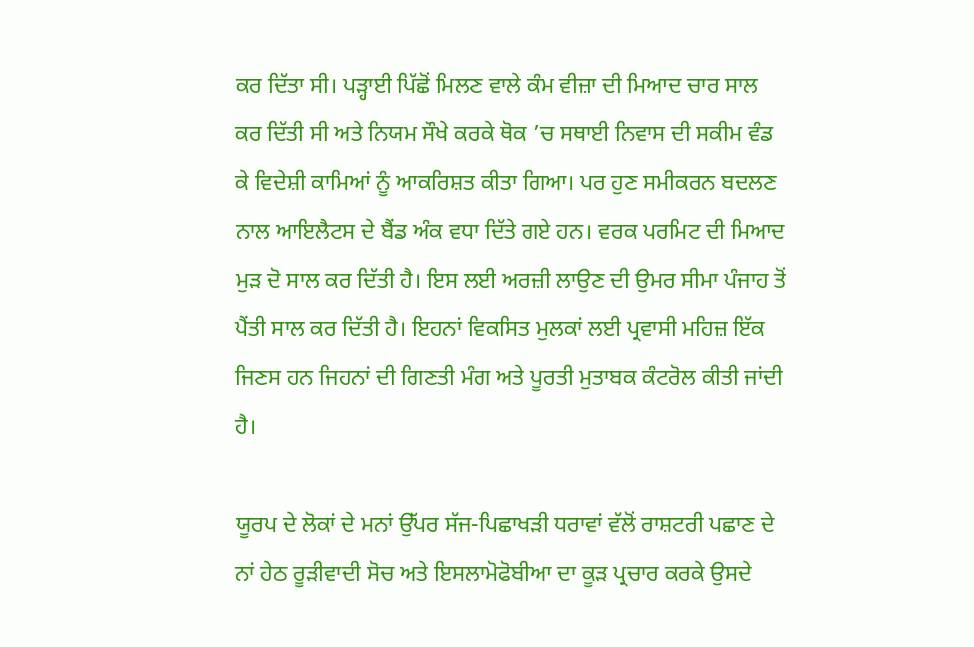ਕਰ ਦਿੱਤਾ ਸੀ। ਪੜ੍ਹਾਈ ਪਿੱਛੋਂ ਮਿਲਣ ਵਾਲੇ ਕੰਮ ਵੀਜ਼ਾ ਦੀ ਮਿਆਦ ਚਾਰ ਸਾਲ ਕਰ ਦਿੱਤੀ ਸੀ ਅਤੇ ਨਿਯਮ ਸੌਖੇ ਕਰਕੇ ਥੋਕ ’ਚ ਸਥਾਈ ਨਿਵਾਸ ਦੀ ਸਕੀਮ ਵੰਡ ਕੇ ਵਿਦੇਸ਼ੀ ਕਾਮਿਆਂ ਨੂੰ ਆਕਰਿਸ਼ਤ ਕੀਤਾ ਗਿਆ। ਪਰ ਹੁਣ ਸਮੀਕਰਨ ਬਦਲਣ ਨਾਲ ਆਇਲੈਟਸ ਦੇ ਬੈਂਡ ਅੰਕ ਵਧਾ ਦਿੱਤੇ ਗਏ ਹਨ। ਵਰਕ ਪਰਮਿਟ ਦੀ ਮਿਆਦ ਮੁੜ ਦੋ ਸਾਲ ਕਰ ਦਿੱਤੀ ਹੈ। ਇਸ ਲਈ ਅਰਜ਼ੀ ਲਾਉਣ ਦੀ ਉਮਰ ਸੀਮਾ ਪੰਜਾਹ ਤੋਂ ਪੈਂਤੀ ਸਾਲ ਕਰ ਦਿੱਤੀ ਹੈ। ਇਹਨਾਂ ਵਿਕਸਿਤ ਮੁਲਕਾਂ ਲਈ ਪ੍ਰਵਾਸੀ ਮਹਿਜ਼ ਇੱਕ ਜਿਣਸ ਹਨ ਜਿਹਨਾਂ ਦੀ ਗਿਣਤੀ ਮੰਗ ਅਤੇ ਪੂਰਤੀ ਮੁਤਾਬਕ ਕੰਟਰੋਲ ਕੀਤੀ ਜਾਂਦੀ ਹੈ।

ਯੂਰਪ ਦੇ ਲੋਕਾਂ ਦੇ ਮਨਾਂ ਉੱਪਰ ਸੱਜ-ਪਿਛਾਖੜੀ ਧਰਾਵਾਂ ਵੱਲੋਂ ਰਾਸ਼ਟਰੀ ਪਛਾਣ ਦੇ ਨਾਂ ਹੇਠ ਰੂੜੀਵਾਦੀ ਸੋਚ ਅਤੇ ਇਸਲਾਮੋਫੋਬੀਆ ਦਾ ਕੂੜ ਪ੍ਰਚਾਰ ਕਰਕੇ ਉਸਦੇ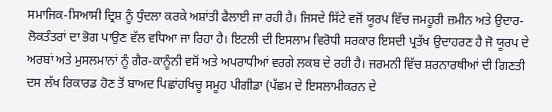ਸਮਾਜਿਕ-ਸਿਆਸੀ ਦ੍ਰਿਸ਼ ਨੂੰ ਧੁੰਦਲਾ ਕਰਕੇ ਅਸ਼ਾਂਤੀ ਫੈਲਾਈ ਜਾ ਰਹੀ ਹੈ। ਜਿਸਦੇ ਸਿੱਟੇ ਵਜੋਂ ਯੂਰਪ ਵਿੱਚ ਜਮਹੂਰੀ ਜ਼ਮੀਨ ਅਤੇ ਉਦਾਰ-ਲੋਕਤੰਤਰਾਂ ਦਾ ਭੋਗ ਪਾਉਣ ਵੱਲ ਵਧਿਆ ਜਾ ਰਿਹਾ ਹੈ। ਇਟਲੀ ਦੀ ਇਸਲਾਮ ਵਿਰੋਧੀ ਸਰਕਾਰ ਇਸਦੀ ਪ੍ਰਤੱਖ ਉਦਾਹਰਣ ਹੈ ਜੋ ਯੂਰਪ ਦੇ ਅਰਬਾਂ ਅਤੇ ਮੁਸਲਮਾਨਾਂ ਨੂੰ ਗੈਰ-ਕਾਨੂੰਨੀ ਵਸੋਂ ਅਤੇ ਅਪਰਾਧੀਆਂ ਵਰਗੇ ਲਕਬ ਦੇ ਰਹੀ ਹੈ। ਜਰਮਨੀ ਵਿੱਚ ਸ਼ਰਨਾਰਥੀਆਂ ਦੀ ਗਿਣਤੀ ਦਸ ਲੱਖ ਰਿਕਾਰਡ ਹੋਣ ਤੋਂ ਬਾਅਦ ਪਿਛਾਂਹਖਿਚੂ ਸਮੂਹ ਪੀਗੀਡਾ (ਪੱਛਮ ਦੇ ਇਸਲਾਮੀਕਰਨ ਦੇ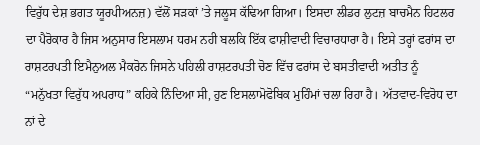ਵਿਰੁੱਧ ਦੇਸ਼ ਭਗਤ ਯੂਰਪੀਅਨਜ਼) ਵੱਲੋਂ ਸੜਕਾਂ ’ਤੇ ਜਲੂਸ ਕੱਢਿਆ ਗਿਆ। ਇਸਦਾ ਲੀਡਰ ਲੁਟਜ਼ ਬਾਚਮੈਨ ਹਿਟਲਰ ਦਾ ਪੈਰੋਕਾਰ ਹੈ ਜਿਸ ਅਨੁਸਾਰ ਇਸਲਾਮ ਧਰਮ ਨਹੀ ਬਲਕਿ ਇੱਕ ਫਾਸ਼ੀਵਾਦੀ ਵਿਚਾਰਧਾਰਾ ਹੈ। ਇਸੇ ਤਰ੍ਹਾਂ ਫਰਾਂਸ ਦਾ ਰਾਸ਼ਟਰਪਤੀ ਇਮੈਨੁਅਲ ਮੈਕਰੋਨ ਜਿਸਨੇ ਪਹਿਲੀ ਰਾਸ਼ਟਰਪਤੀ ਚੋਣ ਵਿੱਚ ਫਰਾਂਸ ਦੇ ਬਸਤੀਵਾਦੀ ਅਤੀਤ ਨੂੰ “ਮਨੁੱਖਤਾ ਵਿਰੁੱਧ ਅਪਰਾਧ” ਕਹਿਕੇ ਨਿੰਦਿਆ ਸੀ, ਹੁਣ ਇਸਲਾਮੋਫੋਬਿਕ ਮੁਹਿੰਮਾਂ ਚਲਾ ਰਿਹਾ ਹੈ। ਅੱਤਵਾਦ-ਵਿਰੋਧ ਦਾ ਨਾਂ ਦੇ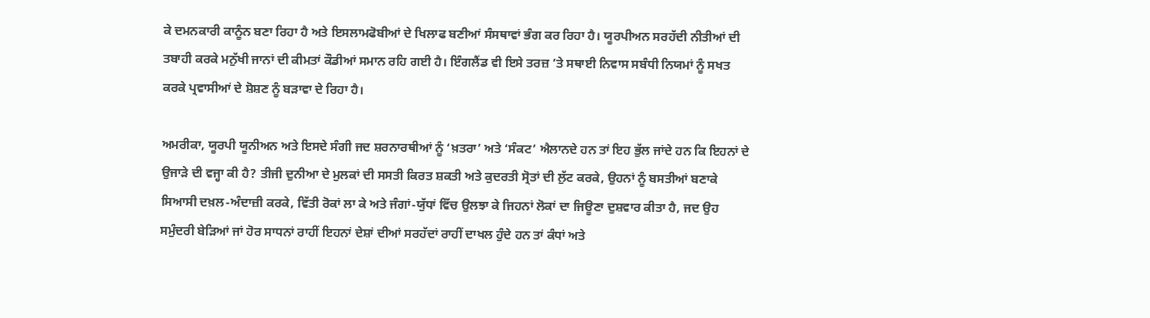ਕੇ ਦਮਨਕਾਰੀ ਕਾਨੂੰਨ ਬਣਾ ਰਿਹਾ ਹੈ ਅਤੇ ਇਸਲਾਮਫੋਬੀਆਂ ਦੇ ਖਿਲਾਫ ਬਣੀਆਂ ਸੰਸਥਾਵਾਂ ਭੰਗ ਕਰ ਰਿਹਾ ਹੈ। ਯੂਰਪੀਅਨ ਸਰਹੱਦੀ ਨੀਤੀਆਂ ਦੀ ਤਬਾਹੀ ਕਰਕੇ ਮਨੁੱਖੀ ਜਾਨਾਂ ਦੀ ਕੀਮਤਾਂ ਕੌਡੀਆਂ ਸਮਾਨ ਰਹਿ ਗਈ ਹੈ। ਇੰਗਲੈਂਡ ਵੀ ਇਸੇ ਤਰਜ਼ ’ਤੇ ਸਥਾਈ ਨਿਵਾਸ ਸਬੰਧੀ ਨਿਯਮਾਂ ਨੂੰ ਸਖਤ ਕਰਕੇ ਪ੍ਰਵਾਸੀਆਂ ਦੇ ਸ਼ੋਸ਼ਣ ਨੂੰ ਬੜਾਵਾ ਦੇ ਰਿਹਾ ਹੈ।

ਅਮਰੀਕਾ, ਯੂਰਪੀ ਯੂਨੀਅਨ ਅਤੇ ਇਸਦੇ ਸੰਗੀ ਜਦ ਸ਼ਰਨਾਰਥੀਆਂ ਨੂੰ ‘ਖ਼ਤਰਾ’ ਅਤੇ ‘ਸੰਕਟ’ ਐਲਾਨਦੇ ਹਨ ਤਾਂ ਇਹ ਭੁੱਲ ਜਾਂਦੇ ਹਨ ਕਿ ਇਹਨਾਂ ਦੇ ਉਜਾੜੇ ਦੀ ਵਜ੍ਹਾ ਕੀ ਹੈ? ਤੀਜੀ ਦੁਨੀਆ ਦੇ ਮੁਲਕਾਂ ਦੀ ਸਸਤੀ ਕਿਰਤ ਸ਼ਕਤੀ ਅਤੇ ਕੁਦਰਤੀ ਸ੍ਰੋਤਾਂ ਦੀ ਲੁੱਟ ਕਰਕੇ, ਉਹਨਾਂ ਨੂੰ ਬਸਤੀਆਂ ਬਣਾਕੇ ਸਿਆਸੀ ਦਖ਼ਲ-ਅੰਦਾਜ਼ੀ ਕਰਕੇ, ਵਿੱਤੀ ਰੋਕਾਂ ਲਾ ਕੇ ਅਤੇ ਜੰਗਾਂ-ਯੁੱਧਾਂ ਵਿੱਚ ਉਲਝਾ ਕੇ ਜਿਹਨਾਂ ਲੋਕਾਂ ਦਾ ਜਿਊਣਾ ਦੁਸ਼ਵਾਰ ਕੀਤਾ ਹੈ, ਜਦ ਉਹ ਸਮੁੰਦਰੀ ਬੇੜਿਆਂ ਜਾਂ ਹੋਰ ਸਾਧਨਾਂ ਰਾਹੀਂ ਇਹਨਾਂ ਦੇਸ਼ਾਂ ਦੀਆਂ ਸਰਹੱਦਾਂ ਰਾਹੀਂ ਦਾਖਲ ਹੁੰਦੇ ਹਨ ਤਾਂ ਕੰਧਾਂ ਅਤੇ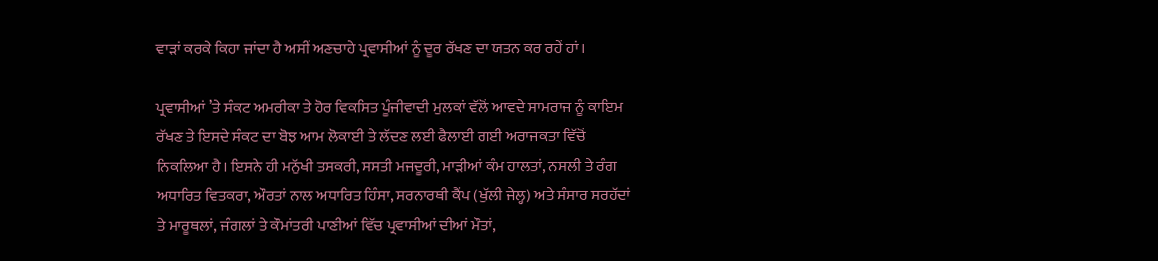ਵਾੜਾਂ ਕਰਕੇ ਕਿਹਾ ਜਾਂਦਾ ਹੈ ਅਸੀਂ ਅਣਚਾਹੇ ਪ੍ਰਵਾਸੀਆਂ ਨੂੰ ਦੂਰ ਰੱਖਣ ਦਾ ਯਤਨ ਕਰ ਰਹੇਂ ਹਾਂ।

ਪ੍ਰਵਾਸੀਆਂ ’ਤੇ ਸੰਕਟ ਅਮਰੀਕਾ ਤੇ ਹੋਰ ਵਿਕਸਿਤ ਪੂੰਜੀਵਾਦੀ ਮੁਲਕਾਂ ਵੱਲੋਂ ਆਵਦੇ ਸਾਮਰਾਜ ਨੂੰ ਕਾਇਮ ਰੱਖਣ ਤੇ ਇਸਦੇ ਸੰਕਟ ਦਾ ਬੋਝ ਆਮ ਲੋਕਾਈ ਤੇ ਲੱਦਣ ਲਈ ਫੈਲਾਈ ਗਈ ਅਰਾਜਕਤਾ ਵਿੱਚੋਂ ਨਿਕਲਿਆ ਹੈ। ਇਸਨੇ ਹੀ ਮਨੁੱਖੀ ਤਸਕਰੀ, ਸਸਤੀ ਮਜਦੂਰੀ, ਮਾੜੀਆਂ ਕੰਮ ਹਾਲਤਾਂ, ਨਸਲੀ ਤੇ ਰੰਗ ਅਧਾਰਿਤ ਵਿਤਕਰਾ, ਔਰਤਾਂ ਨਾਲ ਅਧਾਰਿਤ ਹਿੰਸਾ, ਸਰਨਾਰਥੀ ਕੈਂਪ (ਖੁੱਲੀ ਜੇਲ੍ਹ) ਅਤੇ ਸੰਸਾਰ ਸਰਹੱਦਾਂ ਤੇ ਮਾਰੂਥਲਾਂ, ਜੰਗਲਾਂ ਤੇ ਕੌਮਾਂਤਰੀ ਪਾਣੀਆਂ ਵਿੱਚ ਪ੍ਰਵਾਸੀਆਂ ਦੀਆਂ ਮੌਤਾਂ,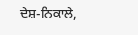ਦੇਸ਼-ਨਿਕਾਲੇ,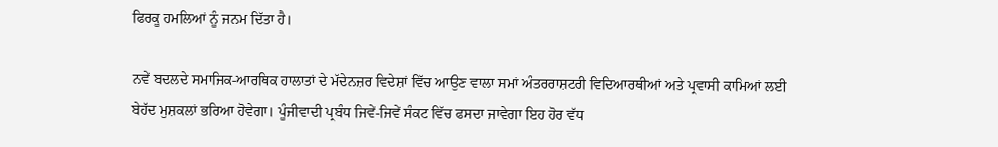ਫਿਰਕੂ ਹਮਲਿਆਂ ਨੂੰ ਜਨਮ ਦਿੱਤਾ ਹੈ।

ਨਵੇਂ ਬਦਲਦੇ ਸਮਾਜਿਕ-ਆਰਥਿਕ ਹਾਲਾਤਾਂ ਦੇ ਮੱਦੇਨਜ਼ਰ ਵਿਦੇਸ਼ਾਂ ਵਿੱਚ ਆਉਣ ਵਾਲਾ ਸਮਾਂ ਅੰਤਰਰਾਸ਼ਟਰੀ ਵਿਦਿਆਰਥੀਆਂ ਅਤੇ ਪ੍ਰਵਾਸੀ ਕਾਮਿਆਂ ਲਈ ਬੇਹੱਦ ਮੁਸ਼ਕਲਾਂ ਭਰਿਆ ਹੋਵੇਗਾ। ਪੂੰਜੀਵਾਦੀ ਪ੍ਰਬੰਧ ਜਿਵੇਂ-ਜਿਵੇਂ ਸੰਕਟ ਵਿੱਚ ਫਸਦਾ ਜਾਵੇਗਾ ਇਹ ਹੋਰ ਵੱਧ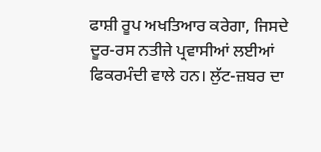ਫਾਸ਼ੀ ਰੂਪ ਅਖਤਿਆਰ ਕਰੇਗਾ, ਜਿਸਦੇ ਦੂਰ-ਰਸ ਨਤੀਜੇ ਪ੍ਰਵਾਸੀਆਂ ਲਈਆਂ ਫਿਕਰਮੰਦੀ ਵਾਲੇ ਹਨ। ਲੁੱਟ-ਜ਼ਬਰ ਦਾ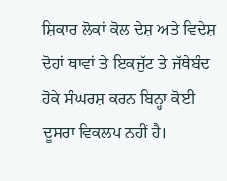ਸ਼ਿਕਾਰ ਲੋਕਾਂ ਕੋਲ ਦੇਸ਼ ਅਤੇ ਵਿਦੇਸ਼ ਦੋਹਾਂ ਥਾਵਾਂ ਤੇ ਇਕਜੁੱਟ ਤੇ ਜੱਥੇਬੰਦ ਹੋਕੇ ਸੰਘਰਸ਼ ਕਰਨ ਬਿਨ੍ਹਾ ਕੋਈ ਦੂਸਰਾ ਵਿਕਲਪ ਨਹੀਂ ਹੈ।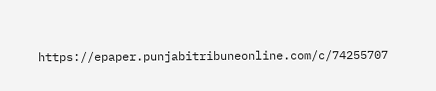https://epaper.punjabitribuneonline.com/c/74255707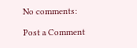No comments:

Post a Comment